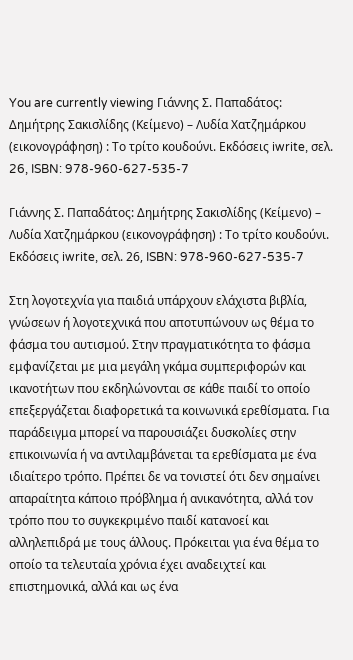You are currently viewing Γιάννης Σ. Παπαδάτος: Δημήτρης Σακισλίδης (Κείμενο) – Λυδία Χατζημάρκου (εικονογράφηση) : Το τρίτο κουδούνι. Εκδόσεις iwrite, σελ. 26, ISBN: 978-960-627-535-7

Γιάννης Σ. Παπαδάτος: Δημήτρης Σακισλίδης (Κείμενο) – Λυδία Χατζημάρκου (εικονογράφηση) : Το τρίτο κουδούνι. Εκδόσεις iwrite, σελ. 26, ISBN: 978-960-627-535-7

Στη λογοτεχνία για παιδιά υπάρχουν ελάχιστα βιβλία, γνώσεων ή λογοτεχνικά που αποτυπώνουν ως θέμα το φάσμα του αυτισμού. Στην πραγματικότητα το φάσμα  εμφανίζεται με μια μεγάλη γκάμα συμπεριφορών και ικανοτήτων που εκδηλώνονται σε κάθε παιδί το οποίο επεξεργάζεται διαφορετικά τα κοινωνικά ερεθίσματα. Για παράδειγμα μπορεί να παρουσιάζει δυσκολίες στην επικοινωνία ή να αντιλαμβάνεται τα ερεθίσματα με ένα ιδιαίτερο τρόπο. Πρέπει δε να τονιστεί ότι δεν σημαίνει απαραίτητα κάποιο πρόβλημα ή ανικανότητα, αλλά τον τρόπο που το συγκεκριμένο παιδί κατανοεί και αλληλεπιδρά με τους άλλους. Πρόκειται για ένα θέμα το οποίο τα τελευταία χρόνια έχει αναδειχτεί και επιστημονικά, αλλά και ως ένα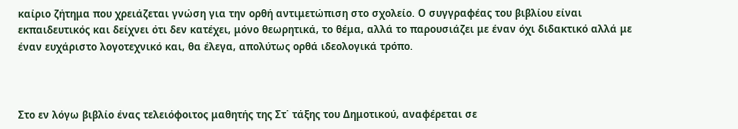καίριο ζήτημα που χρειάζεται γνώση για την ορθή αντιμετώπιση στο σχολείο. Ο συγγραφέας του βιβλίου είναι εκπαιδευτικός και δείχνει ότι δεν κατέχει, μόνο θεωρητικά, το θέμα, αλλά το παρουσιάζει με έναν όχι διδακτικό αλλά με έναν ευχάριστο λογοτεχνικό και, θα έλεγα, απολύτως ορθά ιδεολογικά τρόπο.



Στο εν λόγω βιβλίο ένας τελειόφοιτος μαθητής της Στ΄ τάξης του Δημοτικού, αναφέρεται σε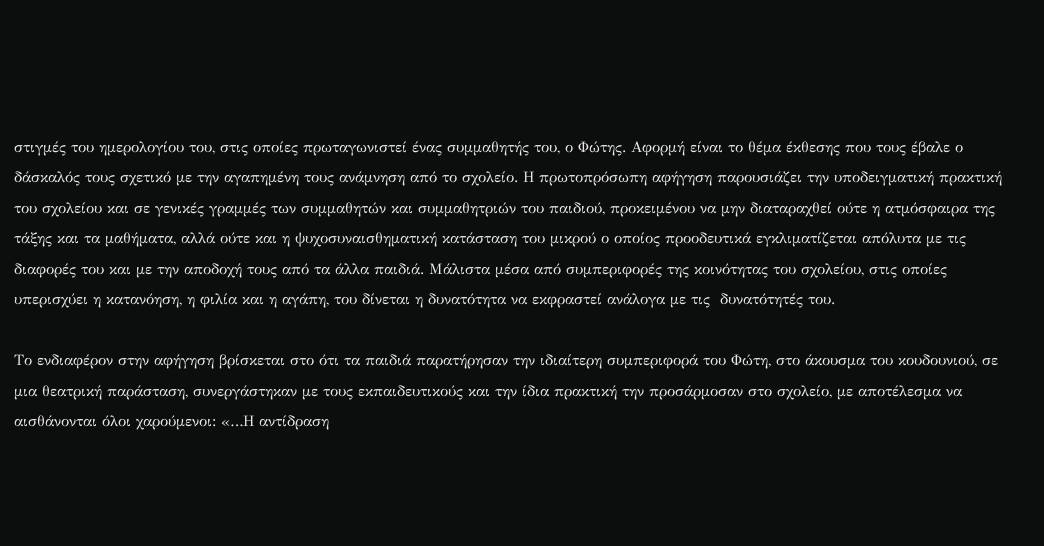στιγμές του ημερολογίου του, στις οποίες πρωταγωνιστεί ένας συμμαθητής του, ο Φώτης. Αφορμή είναι το θέμα έκθεσης που τους έβαλε ο δάσκαλός τους σχετικό με την αγαπημένη τους ανάμνηση από το σχολείο. Η πρωτοπρόσωπη αφήγηση παρουσιάζει την υποδειγματική πρακτική του σχολείου και σε γενικές γραμμές των συμμαθητών και συμμαθητριών του παιδιού, προκειμένου να μην διαταραχθεί ούτε η ατμόσφαιρα της τάξης και τα μαθήματα, αλλά ούτε και η ψυχοσυναισθηματική κατάσταση του μικρού ο οποίος προοδευτικά εγκλιματίζεται απόλυτα με τις διαφορές του και με την αποδοχή τους από τα άλλα παιδιά. Μάλιστα μέσα από συμπεριφορές της κοινότητας του σχολείου, στις οποίες υπερισχύει η κατανόηση, η φιλία και η αγάπη, του δίνεται η δυνατότητα να εκφραστεί ανάλογα με τις  δυνατότητές του.

Το ενδιαφέρον στην αφήγηση βρίσκεται στο ότι τα παιδιά παρατήρησαν την ιδιαίτερη συμπεριφορά του Φώτη, στο άκουσμα του κουδουνιού, σε μια θεατρική παράσταση, συνεργάστηκαν με τους εκπαιδευτικούς και την ίδια πρακτική την προσάρμοσαν στο σχολείο, με αποτέλεσμα να αισθάνονται όλοι χαρούμενοι: «…Η αντίδραση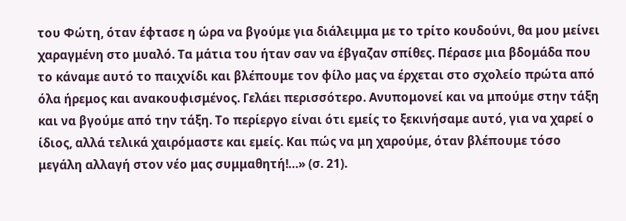του Φώτη, όταν έφτασε η ώρα να βγούμε για διάλειμμα με το τρίτο κουδούνι, θα μου μείνει χαραγμένη στο μυαλό. Τα μάτια του ήταν σαν να έβγαζαν σπίθες. Πέρασε μια βδομάδα που το κάναμε αυτό το παιχνίδι και βλέπουμε τον φίλο μας να έρχεται στο σχολείο πρώτα από όλα ήρεμος και ανακουφισμένος. Γελάει περισσότερο. Ανυπομονεί και να μπούμε στην τάξη και να βγούμε από την τάξη. Το περίεργο είναι ότι εμείς το ξεκινήσαμε αυτό, για να χαρεί ο ίδιος, αλλά τελικά χαιρόμαστε και εμείς. Και πώς να μη χαρούμε, όταν βλέπουμε τόσο μεγάλη αλλαγή στον νέο μας συμμαθητή!…» (σ. 21).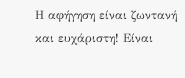Η αφήγηση είναι ζωντανή και ευχάριστη! Είναι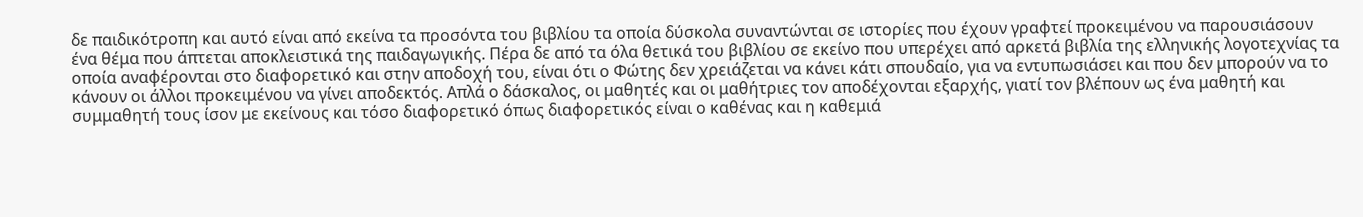δε παιδικότροπη και αυτό είναι από εκείνα τα προσόντα του βιβλίου τα οποία δύσκολα συναντώνται σε ιστορίες που έχουν γραφτεί προκειμένου να παρουσιάσουν ένα θέμα που άπτεται αποκλειστικά της παιδαγωγικής. Πέρα δε από τα όλα θετικά του βιβλίου σε εκείνο που υπερέχει από αρκετά βιβλία της ελληνικής λογοτεχνίας τα οποία αναφέρονται στο διαφορετικό και στην αποδοχή του, είναι ότι ο Φώτης δεν χρειάζεται να κάνει κάτι σπουδαίο, για να εντυπωσιάσει και που δεν μπορούν να το κάνουν οι άλλοι προκειμένου να γίνει αποδεκτός. Απλά ο δάσκαλος, οι μαθητές και οι μαθήτριες τον αποδέχονται εξαρχής, γιατί τον βλέπουν ως ένα μαθητή και συμμαθητή τους ίσον με εκείνους και τόσο διαφορετικό όπως διαφορετικός είναι ο καθένας και η καθεμιά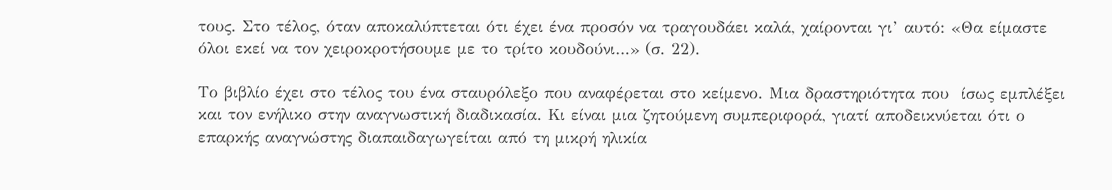τους. Στο τέλος, όταν αποκαλύπτεται ότι έχει ένα προσόν να τραγουδάει καλά, χαίρονται γι’ αυτό: «Θα είμαστε όλοι εκεί να τον χειροκροτήσουμε με το τρίτο κουδούνι…» (σ. 22).

Το βιβλίο έχει στο τέλος του ένα σταυρόλεξο που αναφέρεται στο κείμενο. Μια δραστηριότητα που  ίσως εμπλέξει και τον ενήλικο στην αναγνωστική διαδικασία. Κι είναι μια ζητούμενη συμπεριφορά, γιατί αποδεικνύεται ότι ο επαρκής αναγνώστης διαπαιδαγωγείται από τη μικρή ηλικία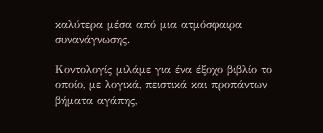καλύτερα μέσα από μια ατμόσφαιρα συνανάγνωσης.

Κοντολογίς μιλάμε για ένα έξοχο βιβλίο το οποίο, με λογικά, πειστικά και προπάντων βήματα αγάπης,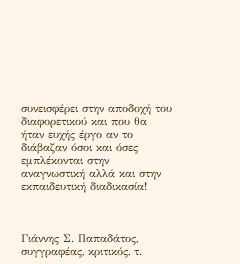συνεισφέρει στην αποδοχή του διαφορετικού και που θα ήταν ευχής έργο αν το διάβαζαν όσοι και όσες εμπλέκονται στην αναγνωστική αλλά και στην εκπαιδευτική διαδικασία!



Γιάννης Σ. Παπαδάτος, συγγραφέας, κριτικός, τ.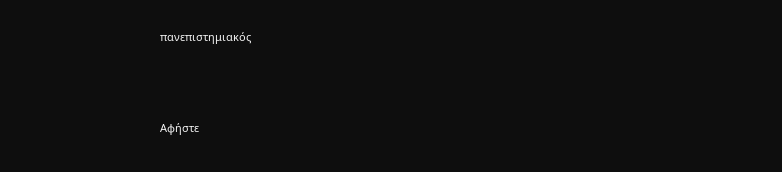πανεπιστημιακός



Αφήστε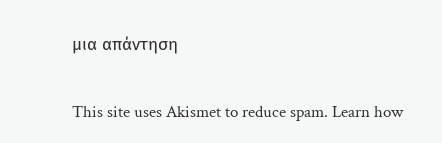μια απάντηση

This site uses Akismet to reduce spam. Learn how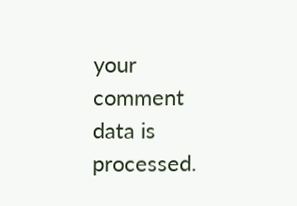your comment data is processed.